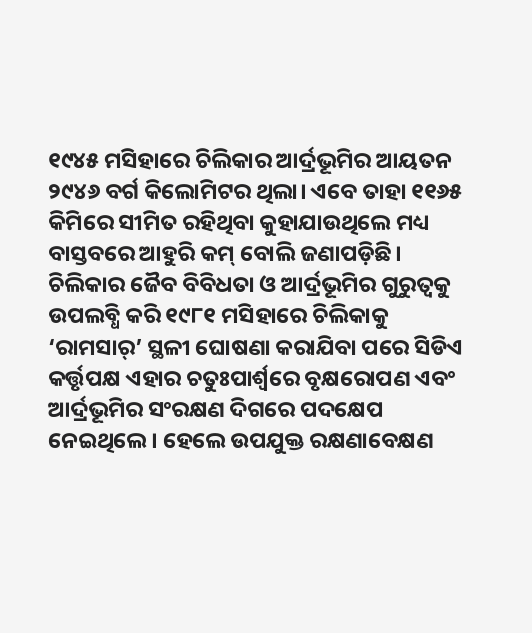୧୯୪୫ ମସିହାରେ ଚିଲିକାର ଆର୍ଦ୍ରଭୂମିର ଆୟତନ ୨୯୪୬ ବର୍ଗ କିଲୋମିଟର ଥିଲା। ଏବେ ତାହା ୧୧୬୫ କିମିରେ ସୀମିତ ରହିଥିବା କୁହାଯାଉଥିଲେ ମଧ୍ୟ ବାସ୍ତବରେ ଆହୁରି କମ୍‌ ବୋଲି ଜଣାପଡ଼ିଛି। ଚିଲିକାର ଜୈବ ବିବିଧତା ଓ ଆର୍ଦ୍ରଭୂମିର ଗୁରୁତ୍ବକୁ ଉପଲବ୍ଧି କରି ୧୯୮୧ ମସିହାରେ ଚିଲିକାକୁ ‘ରାମସାର୍‌’ ସ୍ଥଳୀ ଘୋଷଣା କରାଯିବା ପରେ ସିଡିଏ କର୍ତ୍ତୃପକ୍ଷ ଏହାର ଚତୁଃପାର୍ଶ୍ବରେ ବୃକ୍ଷରୋପଣ ଏବଂ ଆର୍ଦ୍ରଭୂମିର ସଂରକ୍ଷଣ ଦିଗରେ ପଦକ୍ଷେପ ନେଇଥିଲେ। ହେଲେ ଉପଯୁକ୍ତ ରକ୍ଷଣାବେକ୍ଷଣ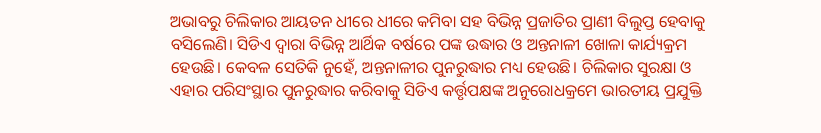ଅଭାବରୁ ଚିଲିକାର ଆୟତନ ଧୀରେ ଧୀରେ କମିବା ସହ ବିଭିନ୍ନ ପ୍ରଜାତିର ପ୍ରାଣୀ ବିଲୁପ୍ତ ହେବାକୁ ବସିଲେଣି। ସିଡିଏ ଦ୍ବାରା ବିଭିନ୍ନ ଆର୍ଥିକ ବର୍ଷରେ ପଙ୍କ ଉଦ୍ଧାର ଓ ଅନ୍ତନାଳୀ ଖୋଳା କାର୍ଯ୍ୟକ୍ରମ ହେଉଛି। କେବଳ ସେତିକି ନୁହେଁ, ଅନ୍ତନାଳୀର ପୁନରୁଦ୍ଧାର ମଧ୍ୟ ହେଉଛି। ଚିଲିକାର ସୁରକ୍ଷା ଓ ଏହାର ପରିସଂସ୍ଥାର ପୁନରୁଦ୍ଧାର କରିବାକୁ ସିଡିଏ କର୍ତ୍ତୃପକ୍ଷଙ୍କ ଅନୁରୋଧକ୍ରମେ ଭାରତୀୟ ପ୍ରଯୁକ୍ତି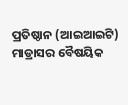ପ୍ରତିଷ୍ଠାନ (ଆଇଆଇଟି) ମାଡ୍ରାସର ବୈଷୟିକ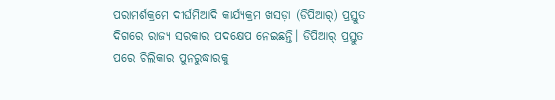ପରାମର୍ଶକ୍ରମେ ଦୀର୍ଘମିଆଦି କାର୍ଯ୍ୟକ୍ରମ ଖସଡ଼ା (ଡିପିଆର୍‌) ପ୍ରସ୍ତୁତ ଦିଗରେ ରାଜ୍ୟ ସରକାର ପଦକ୍ଷେପ ନେଇଛନ୍ତି। ଡିପିଆର୍‌ ପ୍ରସ୍ତୁତ ପରେ ଚିଲିକାର ପୁନରୁଦ୍ଧାରକୁ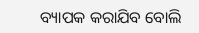ବ୍ୟାପକ କରାଯିବ ବୋଲି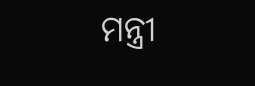ମନ୍ତ୍ରୀ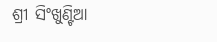ଶ୍ରୀ ସିଂଖୁଣ୍ଟିଆ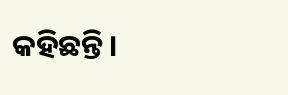କହିଛନ୍ତି।